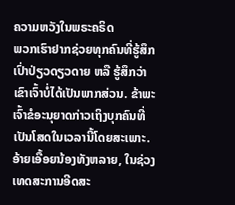ຄວາມຫວັງໃນພຣະຄຣິດ
ພວກເຮົາຢາກຊ່ວຍທຸກຄົນທີ່ຮູ້ສຶກເປົ່າປ່ຽວດຽວດາຍ ຫລື ຮູ້ສຶກວ່າເຂົາເຈົ້າບໍ່ໄດ້ເປັນພາກສ່ວນ. ຂ້າພະເຈົ້າຂໍອະນຸຍາດກ່າວເຖິງບຸກຄົນທີ່ເປັນໂສດໃນເວລານີ້ໂດຍສະເພາະ.
ອ້າຍເອື້ອຍນ້ອງທັງຫລາຍ, ໃນຊ່ວງເທດສະການອີດສະ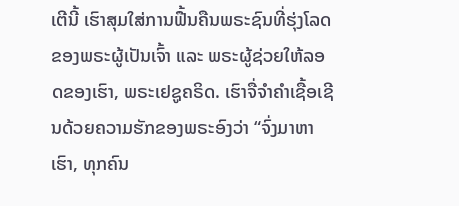ເຕີນີ້ ເຮົາສຸມໃສ່ການຟື້ນຄືນພຣະຊົນທີ່ຮຸ່ງໂລດຂອງພຣະຜູ້ເປັນເຈົ້າ ແລະ ພຣະຜູ້ຊ່ວຍໃຫ້ລອດຂອງເຮົາ, ພຣະເຢຊູຄຣິດ. ເຮົາຈື່ຈຳຄຳເຊື້ອເຊີນດ້ວຍຄວາມຮັກຂອງພຣະອົງວ່າ “ຈົ່ງມາຫາເຮົາ, ທຸກຄົນ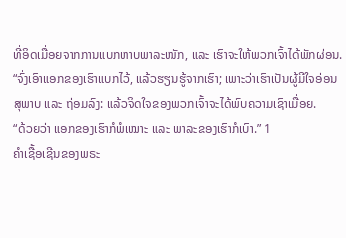ທີ່ອິດເມື່ອຍຈາກການແບກຫາບພາລະໜັກ, ແລະ ເຮົາຈະໃຫ້ພວກເຈົ້າໄດ້ພັກຜ່ອນ.
“ຈົ່ງເອົາແອກຂອງເຮົາແບກໄວ້, ແລ້ວຮຽນຮູ້ຈາກເຮົາ; ເພາະວ່າເຮົາເປັນຜູ້ມີໃຈອ່ອນສຸພາບ ແລະ ຖ່ອມລົງ: ແລ້ວຈິດໃຈຂອງພວກເຈົ້າຈະໄດ້ພົບຄວາມເຊົາເມື່ອຍ.
“ດ້ວຍວ່າ ແອກຂອງເຮົາກໍພໍເໝາະ ແລະ ພາລະຂອງເຮົາກໍເບົາ.” 1
ຄຳເຊື້ອເຊີນຂອງພຣະ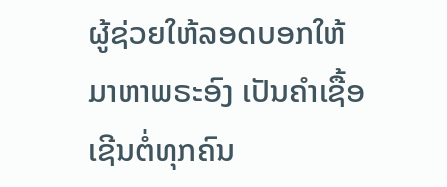ຜູ້ຊ່ວຍໃຫ້ລອດບອກໃຫ້ມາຫາພຣະອົງ ເປັນຄຳເຊື້ອເຊີນຕໍ່ທຸກຄົນ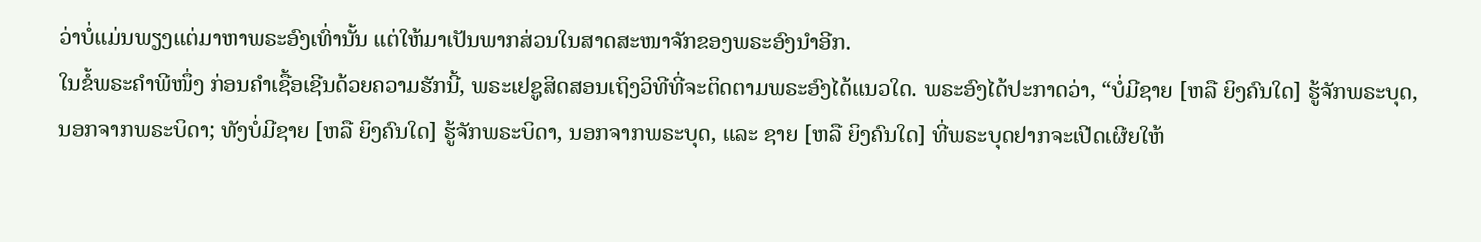ວ່າບໍ່ແມ່ນພຽງແຕ່ມາຫາພຣະອົງເທົ່ານັ້ນ ແຕ່ໃຫ້ມາເປັນພາກສ່ວນໃນສາດສະໜາຈັກຂອງພຣະອົງນຳອີກ.
ໃນຂໍ້ພຣະຄຳພີໜຶ່ງ ກ່ອນຄຳເຊື້ອເຊີນດ້ວຍຄວາມຮັກນີ້, ພຣະເຢຊູສິດສອນເຖິງວິທີທີ່ຈະຕິດຕາມພຣະອົງໄດ້ແນວໃດ. ພຣະອົງໄດ້ປະກາດວ່າ, “ບໍ່ມີຊາຍ [ຫລື ຍິງຄົນໃດ] ຮູ້ຈັກພຣະບຸດ, ນອກຈາກພຣະບິດາ; ທັງບໍ່ມີຊາຍ [ຫລື ຍິງຄົນໃດ] ຮູ້ຈັກພຣະບິດາ, ນອກຈາກພຣະບຸດ, ແລະ ຊາຍ [ຫລື ຍິງຄົນໃດ] ທີ່ພຣະບຸດຢາກຈະເປີດເຜີຍໃຫ້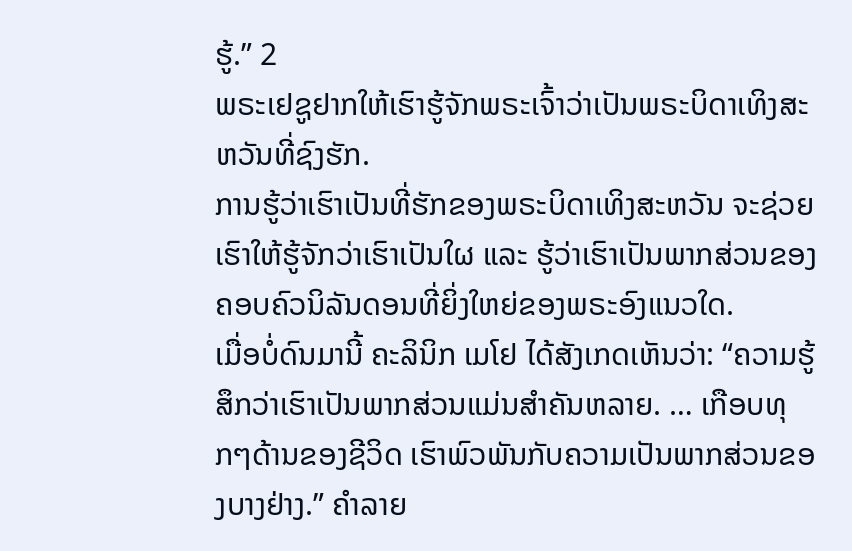ຮູ້.” 2
ພຣະເຢຊູຢາກໃຫ້ເຮົາຮູ້ຈັກພຣະເຈົ້າວ່າເປັນພຣະບິດາເທິງສະຫວັນທີ່ຊົງຮັກ.
ການຮູ້ວ່າເຮົາເປັນທີ່ຮັກຂອງພຣະບິດາເທິງສະຫວັນ ຈະຊ່ວຍເຮົາໃຫ້ຮູ້ຈັກວ່າເຮົາເປັນໃຜ ແລະ ຮູ້ວ່າເຮົາເປັນພາກສ່ວນຂອງຄອບຄົວນິລັນດອນທີ່ຍິ່ງໃຫຍ່ຂອງພຣະອົງແນວໃດ.
ເມື່ອບໍ່ດົນມານີ້ ຄະລິນິກ ເມໂຢ ໄດ້ສັງເກດເຫັນວ່າ: “ຄວາມຮູ້ສຶກວ່າເຮົາເປັນພາກສ່ວນແມ່ນສຳຄັນຫລາຍ. … ເກືອບທຸກໆດ້ານຂອງຊີວິດ ເຮົາພົວພັນກັບຄວາມເປັນພາກສ່ວນຂອງບາງຢ່າງ.” ຄຳລາຍ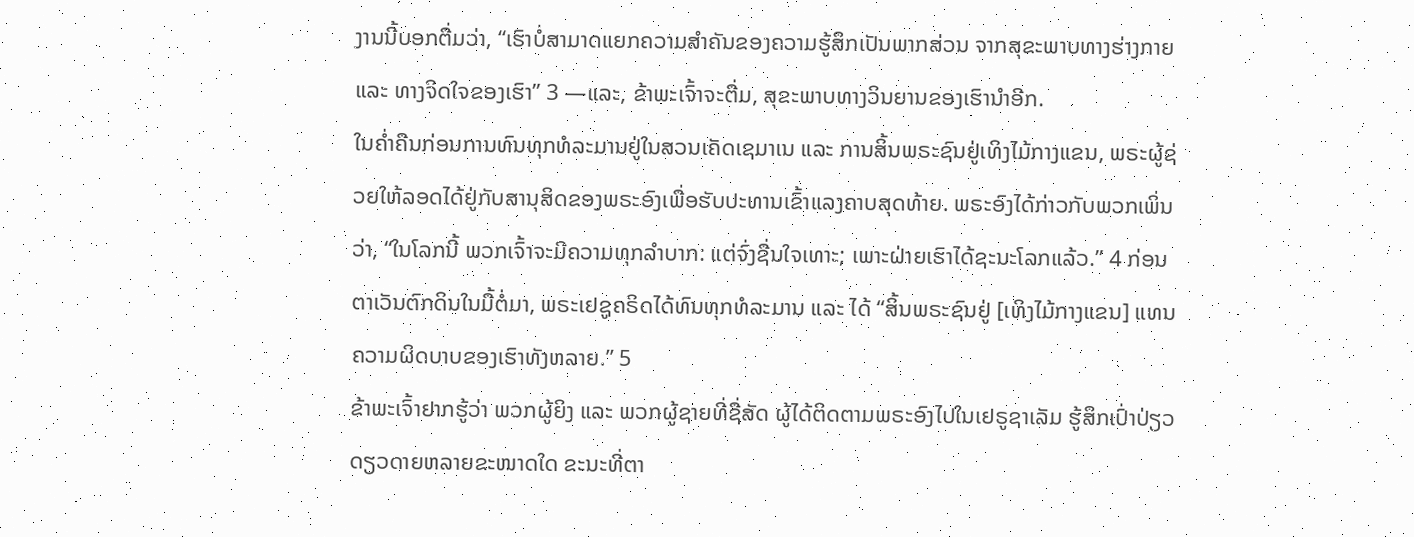ງານນີ້ບອກຕື່ມວ່າ, “ເຮົາບໍ່ສາມາດແຍກຄວາມສຳຄັນຂອງຄວາມຮູ້ສຶກເປັນພາກສ່ວນ ຈາກສຸຂະພາບທາງຮ່າງກາຍ ແລະ ທາງຈິດໃຈຂອງເຮົາ” 3 —ແລະ, ຂ້າພະເຈົ້າຈະຕື່ມ, ສຸຂະພາບທາງວິນຍານຂອງເຮົານຳອີກ.
ໃນຄ່ຳຄືນກ່ອນການທົນທຸກທໍລະມານຢູ່ໃນສວນເຄັດເຊມາເນ ແລະ ການສິ້ນພຣະຊົນຢູ່ເທິງໄມ້ກາງແຂນ, ພຣະຜູ້ຊ່ວຍໃຫ້ລອດໄດ້ຢູ່ກັບສານຸສິດຂອງພຣະອົງເພື່ອຮັບປະທານເຂົ້າແລງຄາບສຸດທ້າຍ. ພຣະອົງໄດ້ກ່າວກັບພວກເພິ່ນວ່າ, “ໃນໂລກນີ້ ພວກເຈົ້າຈະມີຄວາມທຸກລຳບາກ: ແຕ່ຈົ່ງຊື່ນໃຈເທາະ; ເພາະຝ່າຍເຮົາໄດ້ຊະນະໂລກແລ້ວ.” 4 ກ່ອນຕາເວັນຕົກດິນໃນມື້ຕໍ່ມາ, ພຣະເຢຊູຄຣິດໄດ້ທົນທຸກທໍລະມານ ແລະ ໄດ້ “ສິ້ນພຣະຊົນຢູ່ [ເທິງໄມ້ກາງແຂນ] ແທນຄວາມຜິດບາບຂອງເຮົາທັງຫລາຍ.” 5
ຂ້າພະເຈົ້າຢາກຮູ້ວ່າ ພວກຜູ້ຍິງ ແລະ ພວກຜູ້ຊາຍທີ່ຊື່ສັດ ຜູ້ໄດ້ຕິດຕາມພຣະອົງໄປໃນເຢຣູຊາເລັມ ຮູ້ສຶກເປົ່າປ່ຽວດຽວດາຍຫລາຍຂະໜາດໃດ ຂະນະທີ່ຕາ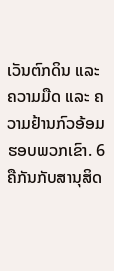ເວັນຕົກດິນ ແລະ ຄວາມມືດ ແລະ ຄວາມຢ້ານກົວອ້ອມຮອບພວກເຂົາ. 6
ຄືກັນກັບສານຸສິດ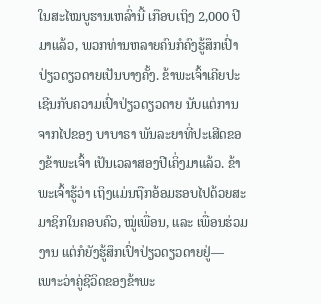ໃນສະໄໝບູຮານເຫລົ່ານີ້ ເກືອບເຖິງ 2,000 ປີມາແລ້ວ, ພວກທ່ານຫລາຍຄົນກໍຄົງຮູ້ສຶກເປົ່າປ່ຽວດຽວດາຍເປັນບາງຄັ້ງ. ຂ້າພະເຈົ້າເຄີຍປະເຊີນກັບຄວາມເປົ່າປ່ຽວດຽວດາຍ ນັບແຕ່ການຈາກໄປຂອງ ບາບາຣາ ພັນລະຍາທີ່ປະເສີດຂອງຂ້າພະເຈົ້າ ເປັນເວລາສອງປີເຄິ່ງມາແລ້ວ. ຂ້າພະເຈົ້າຮູ້ວ່າ ເຖິງແມ່ນຖືກອ້ອມຮອບໄປດ້ວຍສະມາຊິກໃນຄອບຄົວ, ໝູ່ເພື່ອນ, ແລະ ເພື່ອນຮ່ວມງານ ແຕ່ກໍຍັງຮູ້ສຶກເປົ່າປ່ຽວດຽວດາຍຢູ່—ເພາະວ່າຄູ່ຊີວິດຂອງຂ້າພະ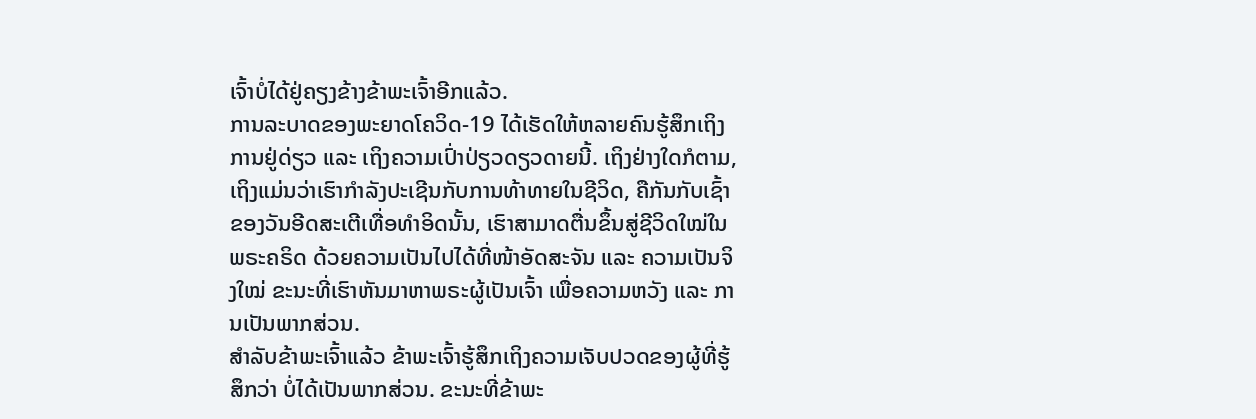ເຈົ້າບໍ່ໄດ້ຢູ່ຄຽງຂ້າງຂ້າພະເຈົ້າອີກແລ້ວ.
ການລະບາດຂອງພະຍາດໂຄວິດ-19 ໄດ້ເຮັດໃຫ້ຫລາຍຄົນຮູ້ສຶກເຖິງການຢູ່ດ່ຽວ ແລະ ເຖິງຄວາມເປົ່າປ່ຽວດຽວດາຍນີ້. ເຖິງຢ່າງໃດກໍຕາມ, ເຖິງແມ່ນວ່າເຮົາກຳລັງປະເຊີນກັບການທ້າທາຍໃນຊີວິດ, ຄືກັນກັບເຊົ້າຂອງວັນອີດສະເຕີເທື່ອທຳອິດນັ້ນ, ເຮົາສາມາດຕື່ນຂຶ້ນສູ່ຊີວິດໃໝ່ໃນພຣະຄຣິດ ດ້ວຍຄວາມເປັນໄປໄດ້ທີ່ໜ້າອັດສະຈັນ ແລະ ຄວາມເປັນຈິງໃໝ່ ຂະນະທີ່ເຮົາຫັນມາຫາພຣະຜູ້ເປັນເຈົ້າ ເພື່ອຄວາມຫວັງ ແລະ ການເປັນພາກສ່ວນ.
ສຳລັບຂ້າພະເຈົ້າແລ້ວ ຂ້າພະເຈົ້າຮູ້ສຶກເຖິງຄວາມເຈັບປວດຂອງຜູ້ທີ່ຮູ້ສຶກວ່າ ບໍ່ໄດ້ເປັນພາກສ່ວນ. ຂະນະທີ່ຂ້າພະ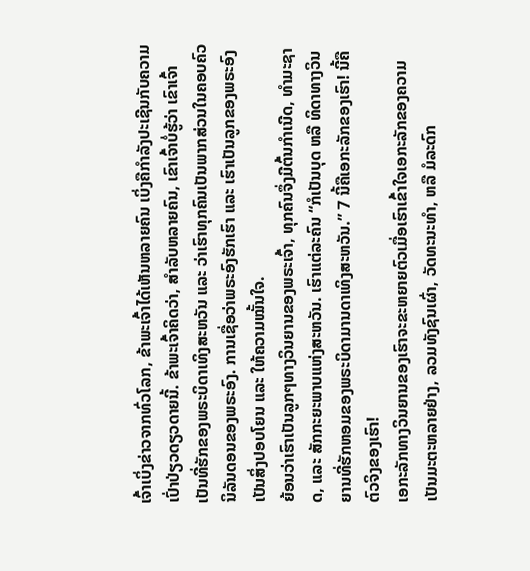ເຈົ້າເບິ່ງຂ່າວຈາກທົ່ວໂລກ, ຂ້າພະເຈົ້າໄດ້ເຫັນຫລາຍຄົນ ເບິ່ງຄືກຳລັງປະເຊີນກັບຄວາມເປົ່າປ່ຽວດຽວດາຍນີ້. ຂ້າພະເຈົ້າຄິດວ່າ, ສຳລັບຫລາຍຄົນ, ເຂົາເຈົ້າບໍ່ຮູ້ວ່າ ເຂົາເຈົ້າເປັນທີ່ຮັກຂອງພຣະບິດາເທິງສະຫວັນ ແລະ ວ່າເຮົາທຸກຄົນເປັນພາກສ່ວນໃນຄອບຄົວນິລັນດອນຂອງພຣະອົງ. ການເຊື່ອວ່າພຣະອົງຮັກເຮົາ ແລະ ເຮົາເປັນລູກຂອງພຣະອົງ ເປັນສິ່ງປອບໂຍນ ແລະ ໃຫ້ຄວາມໝັ້ນໃຈ.
ຍ້ອນວ່າເຮົາເປັນລູກໆທາງວິນຍານຂອງພຣະເຈົ້າ, ທຸກຄົນຈຶ່ງມີຕົ້ນກຳເນີດ, ທຳມະຊາດ, ແລະ ສັກກະຍະພາບແຫ່ງສະຫວັນ. ເຮົາແຕ່ລະຄົນ “ກໍເປັນບຸດ ຫລື ທິດາທາງວິນຍານທີ່ຮັກຫອມຂອງພຣະບິດາມານດາເທິງສະຫວັນ.” 7 ນີ້ຄືເອກະລັກຂອງເຮົາ! ນີ້ຄືຕົວຈິງຂອງເຮົາ!
ເອກະລັກທາງວິນຍານຂອງເຮົາຈະຂະຫຍາຍຕົວເມື່ອເຮົາເຂົ້າໃຈເອກະລັກຂອງຄວາມເປັນມະຕະຫລາຍຢ່າງ, ລວມທັງຊົນເຜົ່າ, ວັດທະນະທຳ, ຫລື ມໍລະດົກ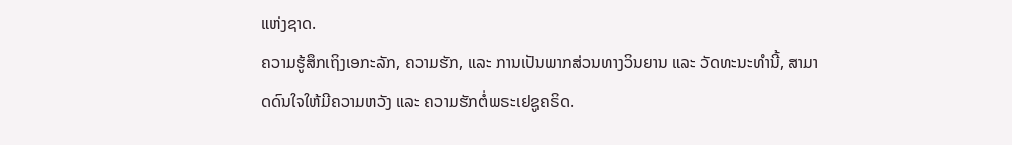ແຫ່ງຊາດ.
ຄວາມຮູ້ສຶກເຖິງເອກະລັກ, ຄວາມຮັກ, ແລະ ການເປັນພາກສ່ວນທາງວິນຍານ ແລະ ວັດທະນະທຳນີ້, ສາມາດດົນໃຈໃຫ້ມີຄວາມຫວັງ ແລະ ຄວາມຮັກຕໍ່ພຣະເຢຊູຄຣິດ.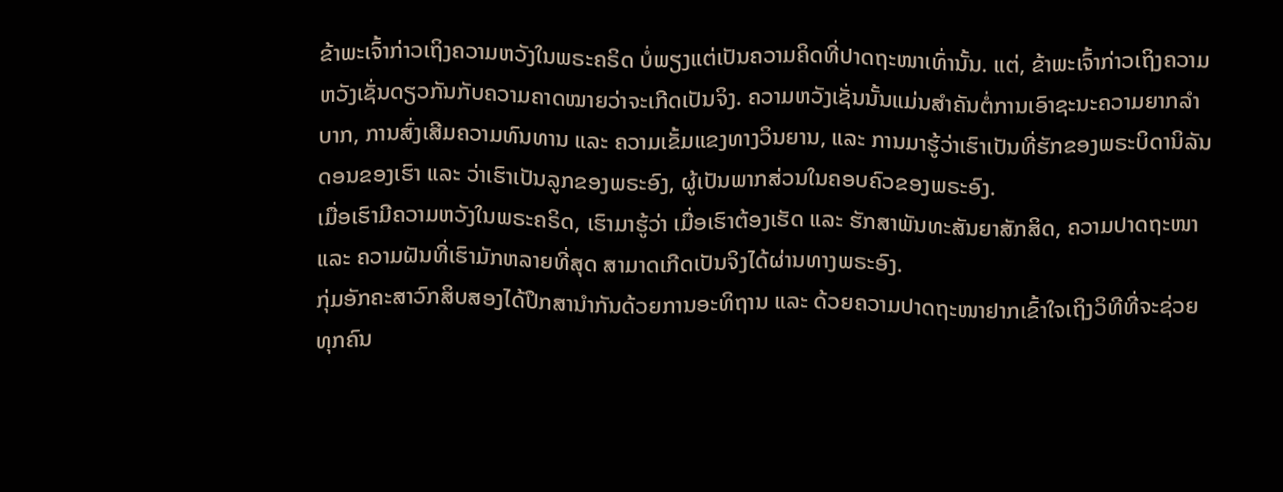ຂ້າພະເຈົ້າກ່າວເຖິງຄວາມຫວັງໃນພຣະຄຣິດ ບໍ່ພຽງແຕ່ເປັນຄວາມຄິດທີ່ປາດຖະໜາເທົ່ານັ້ນ. ແຕ່, ຂ້າພະເຈົ້າກ່າວເຖິງຄວາມຫວັງເຊັ່ນດຽວກັນກັບຄວາມຄາດໝາຍວ່າຈະເກີດເປັນຈິງ. ຄວາມຫວັງເຊັ່ນນັ້ນແມ່ນສຳຄັນຕໍ່ການເອົາຊະນະຄວາມຍາກລຳບາກ, ການສົ່ງເສີມຄວາມທົນທານ ແລະ ຄວາມເຂັ້ມແຂງທາງວິນຍານ, ແລະ ການມາຮູ້ວ່າເຮົາເປັນທີ່ຮັກຂອງພຣະບິດານິລັນດອນຂອງເຮົາ ແລະ ວ່າເຮົາເປັນລູກຂອງພຣະອົງ, ຜູ້ເປັນພາກສ່ວນໃນຄອບຄົວຂອງພຣະອົງ.
ເມື່ອເຮົາມີຄວາມຫວັງໃນພຣະຄຣິດ, ເຮົາມາຮູ້ວ່າ ເມື່ອເຮົາຕ້ອງເຮັດ ແລະ ຮັກສາພັນທະສັນຍາສັກສິດ, ຄວາມປາດຖະໜາ ແລະ ຄວາມຝັນທີ່ເຮົາມັກຫລາຍທີ່ສຸດ ສາມາດເກີດເປັນຈິງໄດ້ຜ່ານທາງພຣະອົງ.
ກຸ່ມອັກຄະສາວົກສິບສອງໄດ້ປຶກສານຳກັນດ້ວຍການອະທິຖານ ແລະ ດ້ວຍຄວາມປາດຖະໜາຢາກເຂົ້າໃຈເຖິງວິທີທີ່ຈະຊ່ວຍທຸກຄົນ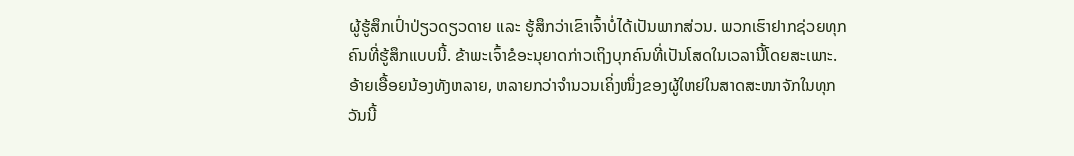ຜູ້ຮູ້ສຶກເປົ່າປ່ຽວດຽວດາຍ ແລະ ຮູ້ສຶກວ່າເຂົາເຈົ້າບໍ່ໄດ້ເປັນພາກສ່ວນ. ພວກເຮົາຢາກຊ່ວຍທຸກຄົນທີ່ຮູ້ສຶກແບບນີ້. ຂ້າພະເຈົ້າຂໍອະນຸຍາດກ່າວເຖິງບຸກຄົນທີ່ເປັນໂສດໃນເວລານີ້ໂດຍສະເພາະ.
ອ້າຍເອື້ອຍນ້ອງທັງຫລາຍ, ຫລາຍກວ່າຈຳນວນເຄິ່ງໜຶ່ງຂອງຜູ້ໃຫຍ່ໃນສາດສະໜາຈັກໃນທຸກວັນນີ້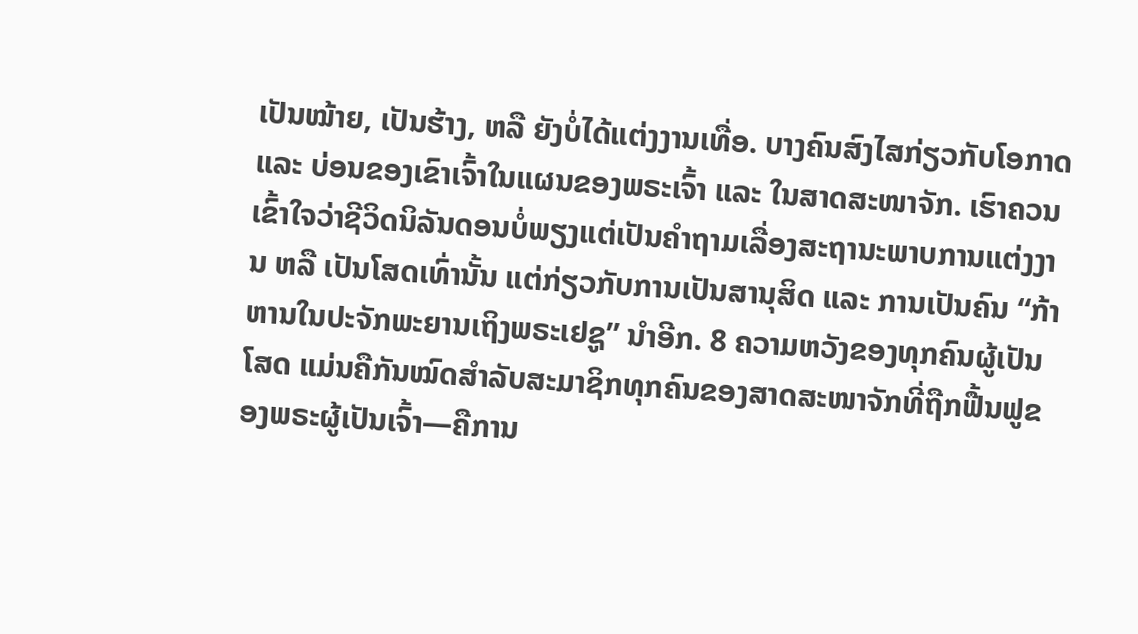ເປັນໝ້າຍ, ເປັນຮ້າງ, ຫລື ຍັງບໍ່ໄດ້ແຕ່ງງານເທື່ອ. ບາງຄົນສົງໄສກ່ຽວກັບໂອກາດ ແລະ ບ່ອນຂອງເຂົາເຈົ້າໃນແຜນຂອງພຣະເຈົ້າ ແລະ ໃນສາດສະໜາຈັກ. ເຮົາຄວນເຂົ້າໃຈວ່າຊີວິດນິລັນດອນບໍ່ພຽງແຕ່ເປັນຄຳຖາມເລື່ອງສະຖານະພາບການແຕ່ງງານ ຫລື ເປັນໂສດເທົ່ານັ້ນ ແຕ່ກ່ຽວກັບການເປັນສານຸສິດ ແລະ ການເປັນຄົນ “ກ້າຫານໃນປະຈັກພະຍານເຖິງພຣະເຢຊູ” ນຳອີກ. 8 ຄວາມຫວັງຂອງທຸກຄົນຜູ້ເປັນໂສດ ແມ່ນຄືກັນໝົດສຳລັບສະມາຊິກທຸກຄົນຂອງສາດສະໜາຈັກທີ່ຖືກຟື້ນຟູຂອງພຣະຜູ້ເປັນເຈົ້າ—ຄືການ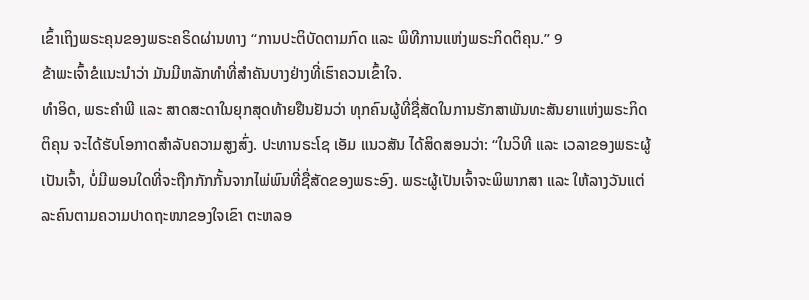ເຂົ້າເຖິງພຣະຄຸນຂອງພຣະຄຣິດຜ່ານທາງ “ການປະຕິບັດຕາມກົດ ແລະ ພິທີການແຫ່ງພຣະກິດຕິຄຸນ.” 9
ຂ້າພະເຈົ້າຂໍແນະນຳວ່າ ມັນມີຫລັກທຳທີ່ສຳຄັນບາງຢ່າງທີ່ເຮົາຄວນເຂົ້າໃຈ.
ທຳອິດ, ພຣະຄຳພີ ແລະ ສາດສະດາໃນຍຸກສຸດທ້າຍຢືນຢັນວ່າ ທຸກຄົນຜູ້ທີ່ຊື່ສັດໃນການຮັກສາພັນທະສັນຍາແຫ່ງພຣະກິດຕິຄຸນ ຈະໄດ້ຮັບໂອກາດສຳລັບຄວາມສູງສົ່ງ. ປະທານຣະໂຊ ເອັມ ແນວສັນ ໄດ້ສິດສອນວ່າ: “ໃນວິທີ ແລະ ເວລາຂອງພຣະຜູ້ເປັນເຈົ້າ, ບໍ່ມີພອນໃດທີ່ຈະຖືກກັກກັ້ນຈາກໄພ່ພົນທີ່ຊື່ສັດຂອງພຣະອົງ. ພຣະຜູ້ເປັນເຈົ້າຈະພິພາກສາ ແລະ ໃຫ້ລາງວັນແຕ່ລະຄົນຕາມຄວາມປາດຖະໜາຂອງໃຈເຂົາ ຕະຫລອ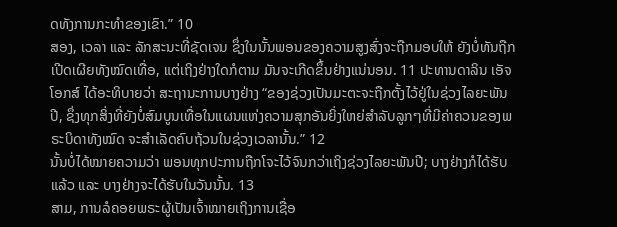ດທັງການກະທຳຂອງເຂົາ.” 10
ສອງ, ເວລາ ແລະ ລັກສະນະທີ່ຊັດເຈນ ຊຶ່ງໃນນັ້ນພອນຂອງຄວາມສູງສົ່ງຈະຖືກມອບໃຫ້ ຍັງບໍ່ທັນຖືກເປີດເຜີຍທັງໝົດເທື່ອ, ແຕ່ເຖິງຢ່າງໃດກໍຕາມ ມັນຈະເກີດຂຶ້ນຢ່າງແນ່ນອນ. 11 ປະທານດາລິນ ເອັຈ ໂອກສ໌ ໄດ້ອະທິບາຍວ່າ ສະຖານະການບາງຢ່າງ “ຂອງຊ່ວງເປັນມະຕະຈະຖືກຕັ້ງໄວ້ຢູ່ໃນຊ່ວງໄລຍະພັນປີ, ຊຶ່ງທຸກສິ່ງທີ່ຍັງບໍ່ສົມບູນເທື່ອໃນແຜນແຫ່ງຄວາມສຸກອັນຍິ່ງໃຫຍ່ສຳລັບລູກໆທີ່ມີຄ່າຄວນຂອງພຣະບິດາທັງໝົດ ຈະສຳເລັດຄົບຖ້ວນໃນຊ່ວງເວລານັ້ນ.” 12
ນັ້ນບໍ່ໄດ້ໝາຍຄວາມວ່າ ພອນທຸກປະການຖືກໂຈະໄວ້ຈົນກວ່າເຖິງຊ່ວງໄລຍະພັນປີ; ບາງຢ່າງກໍໄດ້ຮັບແລ້ວ ແລະ ບາງຢ່າງຈະໄດ້ຮັບໃນວັນນັ້ນ. 13
ສາມ, ການລໍຄອຍພຣະຜູ້ເປັນເຈົ້າໝາຍເຖິງການເຊື່ອ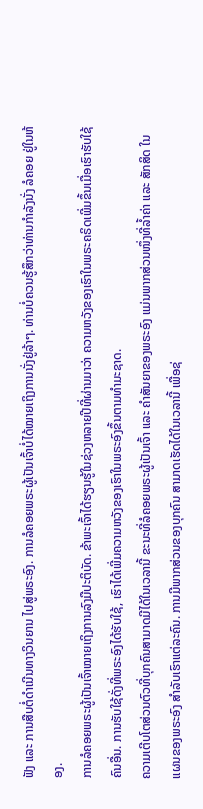ຟັງ ແລະ ການສືບຕໍ່ດຳເນີນທາງວິນຍານ ໄປສູ່ພຣະອົງ. ການລໍຄອຍພຣະຜູ້ເປັນເຈົ້າບໍ່ໄດ້ໝາຍເຖິງການນັ່ງຢູ່ລ້າໆ. ທ່ານບໍ່ຄວນຮູ້ສຶກວ່າທ່ານກຳລັງນັ່ງ ລໍຄອຍ ຢູ່ໃນຫ້ອງ.
ການລໍຄອຍພຣະຜູ້ເປັນເຈົ້າໝາຍເຖິງການລົງມືປະຕິບັດ. ຂ້າພະເຈົ້າໄດ້ຮຽນຮູ້ໃນຊ່ວງຫລາຍປີທີ່ຜ່ານມາວ່າ ຄວາມຫວັງຂອງເຮົາໃນພຣະຄຣິດເພີ່ມຂຶ້ນເມື່ອເຮົາຮັບໃຊ້ຄົນອື່ນ. ການຮັບໃຊ້ດັ່ງທີ່ພຣະອົງໄດ້ຮັບໃຊ້, ເຮົາໄດ້ເພີ່ມຄວາມຫວັງຂອງເຮົາໃນພຣະອົງຂຶ້ນຕາມທຳມະຊາດ.
ຄວາມເຕີບໂຕສ່ວນຕົວທີ່ບຸກຄົນສາມາດມີໄດ້ໃນເວລານີ້ ຂະນະທີ່ລໍຄອຍພຣະຜູ້ເປັນເຈົ້າ ແລະ ຄຳສັນຍາຂອງພຣະອົງ ແມ່ນພາກສ່ວນໜຶ່ງທີ່ລ້ຳຄ່າ ແລະ ສັກສິດ ໃນແຜນຂອງພຣະອົງ ສຳລັບເຮົາແຕ່ລະຄົນ. ການມີພາກສ່ວນຂອງບຸກຄົນ ສາມາດເຮັດໄດ້ໃນເວລານີ້ ເພື່ອຊ່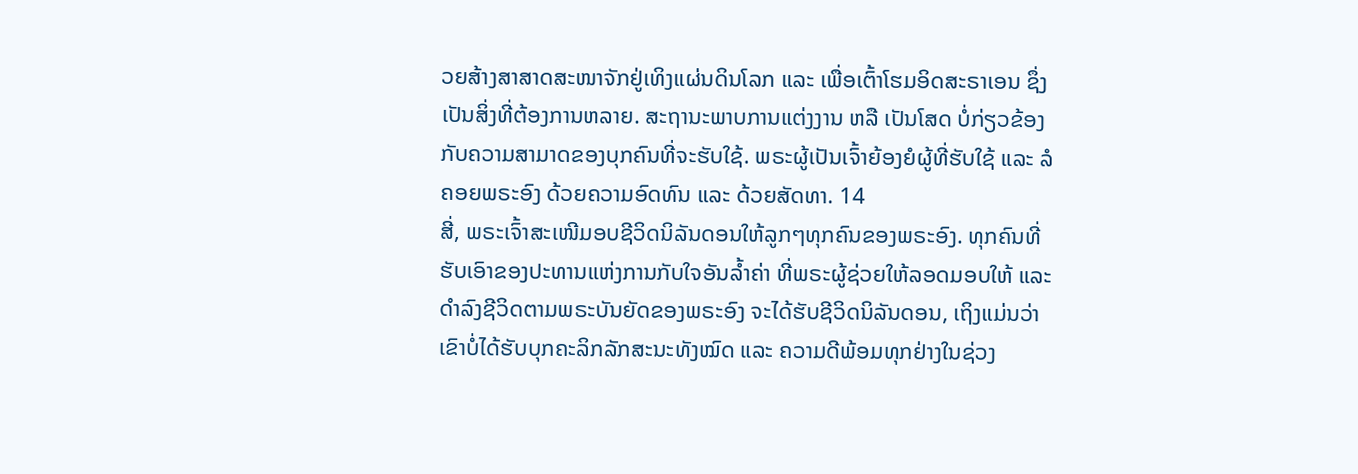ວຍສ້າງສາສາດສະໜາຈັກຢູ່ເທິງແຜ່ນດິນໂລກ ແລະ ເພື່ອເຕົ້າໂຮມອິດສະຣາເອນ ຊຶ່ງເປັນສິ່ງທີ່ຕ້ອງການຫລາຍ. ສະຖານະພາບການແຕ່ງງານ ຫລື ເປັນໂສດ ບໍ່ກ່ຽວຂ້ອງກັບຄວາມສາມາດຂອງບຸກຄົນທີ່ຈະຮັບໃຊ້. ພຣະຜູ້ເປັນເຈົ້າຍ້ອງຍໍຜູ້ທີ່ຮັບໃຊ້ ແລະ ລໍຄອຍພຣະອົງ ດ້ວຍຄວາມອົດທົນ ແລະ ດ້ວຍສັດທາ. 14
ສີ່, ພຣະເຈົ້າສະເໜີມອບຊີວິດນິລັນດອນໃຫ້ລູກໆທຸກຄົນຂອງພຣະອົງ. ທຸກຄົນທີ່ຮັບເອົາຂອງປະທານແຫ່ງການກັບໃຈອັນລ້ຳຄ່າ ທີ່ພຣະຜູ້ຊ່ວຍໃຫ້ລອດມອບໃຫ້ ແລະ ດຳລົງຊີວິດຕາມພຣະບັນຍັດຂອງພຣະອົງ ຈະໄດ້ຮັບຊີວິດນິລັນດອນ, ເຖິງແມ່ນວ່າເຂົາບໍ່ໄດ້ຮັບບຸກຄະລິກລັກສະນະທັງໝົດ ແລະ ຄວາມດີພ້ອມທຸກຢ່າງໃນຊ່ວງ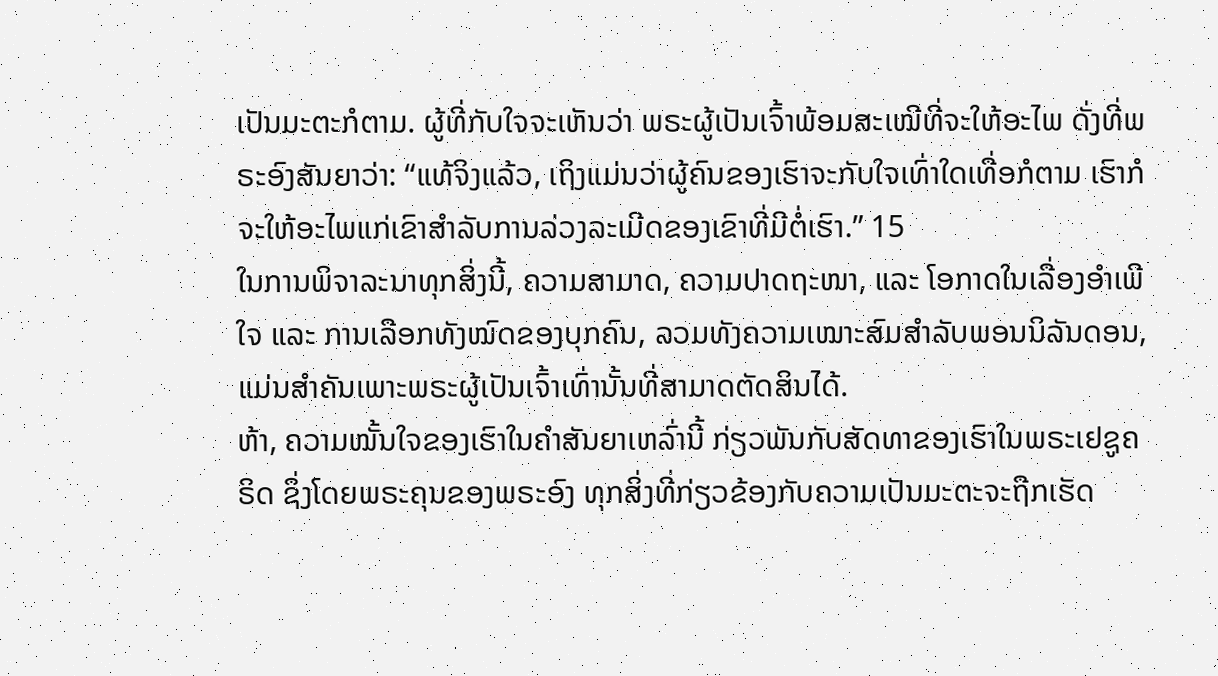ເປັນມະຕະກໍຕາມ. ຜູ້ທີ່ກັບໃຈຈະເຫັນວ່າ ພຣະຜູ້ເປັນເຈົ້າພ້ອມສະເໝີທີ່ຈະໃຫ້ອະໄພ ດັ່ງທີ່ພຣະອົງສັນຍາວ່າ: “ແທ້ຈິງແລ້ວ, ເຖິງແມ່ນວ່າຜູ້ຄົນຂອງເຮົາຈະກັບໃຈເທົ່າໃດເທື່ອກໍຕາມ ເຮົາກໍຈະໃຫ້ອະໄພແກ່ເຂົາສຳລັບການລ່ວງລະເມີດຂອງເຂົາທີ່ມີຕໍ່ເຮົາ.” 15
ໃນການພິຈາລະນາທຸກສິ່ງນີ້, ຄວາມສາມາດ, ຄວາມປາດຖະໜາ, ແລະ ໂອກາດໃນເລື່ອງອຳເພີໃຈ ແລະ ການເລືອກທັງໝົດຂອງບຸກຄົນ, ລວມທັງຄວາມເໝາະສົມສຳລັບພອນນິລັນດອນ, ແມ່ນສຳຄັນເພາະພຣະຜູ້ເປັນເຈົ້າເທົ່ານັ້ນທີ່ສາມາດຕັດສິນໄດ້.
ຫ້າ, ຄວາມໝັ້ນໃຈຂອງເຮົາໃນຄຳສັນຍາເຫລົ່ານີ້ ກ່ຽວພັນກັບສັດທາຂອງເຮົາໃນພຣະເຢຊູຄຣິດ ຊຶ່ງໂດຍພຣະຄຸນຂອງພຣະອົງ ທຸກສິ່ງທີ່ກ່ຽວຂ້ອງກັບຄວາມເປັນມະຕະຈະຖືກເຮັດ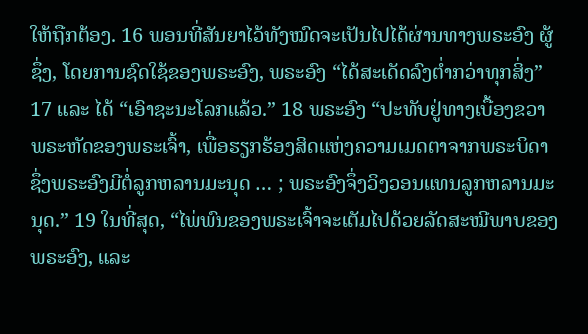ໃຫ້ຖືກຕ້ອງ. 16 ພອນທີ່ສັນຍາໄວ້ທັງໝົດຈະເປັນໄປໄດ້ຜ່ານທາງພຣະອົງ ຜູ້ຊຶ່ງ, ໂດຍການຊົດໃຊ້ຂອງພຣະອົງ, ພຣະອົງ “ໄດ້ສະເດັດລົງຕ່ຳກວ່າທຸກສິ່ງ” 17 ແລະ ໄດ້ “ເອົາຊະນະໂລກແລ້ວ.” 18 ພຣະອົງ “ປະທັບຢູ່ທາງເບື້ອງຂວາພຣະຫັດຂອງພຣະເຈົ້າ, ເພື່ອຮຽກຮ້ອງສິດແຫ່ງຄວາມເມດຕາຈາກພຣະບິດາ ຊຶ່ງພຣະອົງມີຕໍ່ລູກຫລານມະນຸດ … ; ພຣະອົງຈຶ່ງວິງວອນແທນລູກຫລານມະນຸດ.” 19 ໃນທີ່ສຸດ, “ໄພ່ພົນຂອງພຣະເຈົ້າຈະເຕັມໄປດ້ວຍລັດສະໝີພາບຂອງພຣະອົງ, ແລະ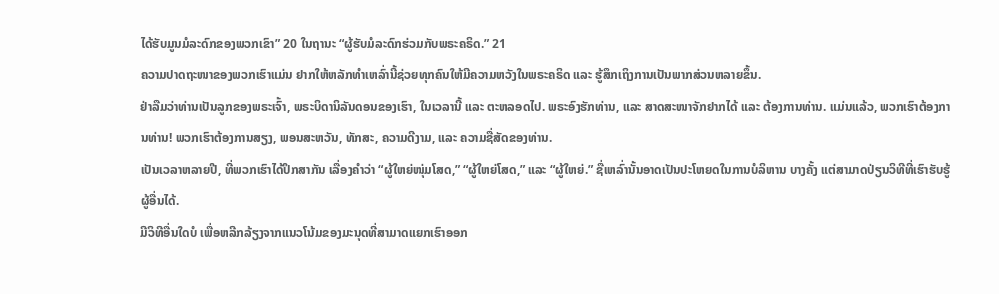ໄດ້ຮັບມູນມໍລະດົກຂອງພວກເຂົາ” 20 ໃນຖານະ “ຜູ້ຮັບມໍລະດົກຮ່ວມກັບພຣະຄຣິດ.” 21
ຄວາມປາດຖະໜາຂອງພວກເຮົາແມ່ນ ຢາກໃຫ້ຫລັກທຳເຫລົ່ານີ້ຊ່ວຍທຸກຄົນໃຫ້ມີຄວາມຫວັງໃນພຣະຄຣິດ ແລະ ຮູ້ສຶກເຖິງການເປັນພາກສ່ວນຫລາຍຂຶ້ນ.
ຢ່າລືມວ່າທ່ານເປັນລູກຂອງພຣະເຈົ້າ, ພຣະບິດານິລັນດອນຂອງເຮົາ, ໃນເວລານີ້ ແລະ ຕະຫລອດໄປ. ພຣະອົງຮັກທ່ານ, ແລະ ສາດສະໜາຈັກຢາກໄດ້ ແລະ ຕ້ອງການທ່ານ. ແມ່ນແລ້ວ, ພວກເຮົາຕ້ອງການທ່ານ! ພວກເຮົາຕ້ອງການສຽງ, ພອນສະຫວັນ, ທັກສະ, ຄວາມດີງາມ, ແລະ ຄວາມຊື່ສັດຂອງທ່ານ.
ເປັນເວລາຫລາຍປີ, ທີ່ພວກເຮົາໄດ້ປຶກສາກັນ ເລື່ອງຄຳວ່າ “ຜູ້ໃຫຍ່ໜຸ່ມໂສດ,” “ຜູ້ໃຫຍ່ໂສດ,” ແລະ “ຜູ້ໃຫຍ່.” ຊື່ເຫລົ່ານັ້ນອາດເປັນປະໂຫຍດໃນການບໍລິຫານ ບາງຄັ້ງ ແຕ່ສາມາດປ່ຽນວິທີທີ່ເຮົາຮັບຮູ້ຜູ້ອື່ນໄດ້.
ມີວິທີອື່ນໃດບໍ ເພື່ອຫລີກລ້ຽງຈາກແນວໂນ້ມຂອງມະນຸດທີ່ສາມາດແຍກເຮົາອອກ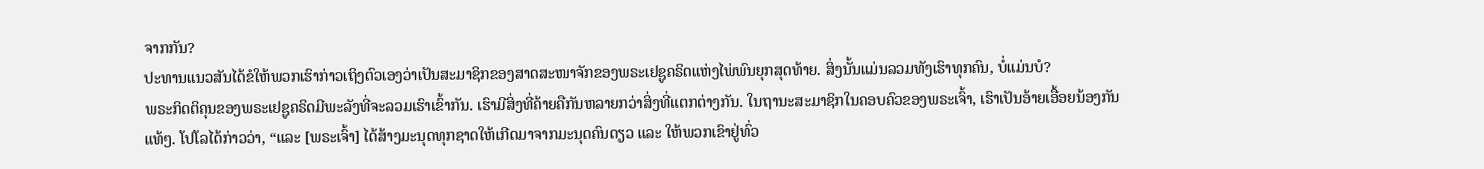ຈາກກັນ?
ປະທານແນວສັນໄດ້ຂໍໃຫ້ພວກເຮົາກ່າວເຖິງຕົວເອງວ່າເປັນສະມາຊິກຂອງສາດສະໜາຈັກຂອງພຣະເຢຊູຄຣິດແຫ່ງໄພ່ພົນຍຸກສຸດທ້າຍ. ສິ່ງນັ້ນແມ່ນລວມທັງເຮົາທຸກຄົນ, ບໍ່ແມ່ນບໍ?
ພຣະກິດຕິຄຸນຂອງພຣະເຢຊູຄຣິດມີພະລັງທີ່ຈະລວມເຮົາເຂົ້າກັນ. ເຮົາມີສິ່ງທີ່ຄ້າຍຄືກັນຫລາຍກວ່າສິ່ງທີ່ແຕກຕ່າງກັນ. ໃນຖານະສະມາຊິກໃນຄອບຄົວຂອງພຣະເຈົ້າ, ເຮົາເປັນອ້າຍເອື້ອຍນ້ອງກັນແທ້ໆ. ໂປໂລໄດ້ກ່າວວ່າ, “ແລະ [ພຣະເຈົ້າ] ໄດ້ສ້າງມະນຸດທຸກຊາດໃຫ້ເກີດມາຈາກມະນຸດຄົນດຽວ ແລະ ໃຫ້ພວກເຂົາຢູ່ທົ່ວ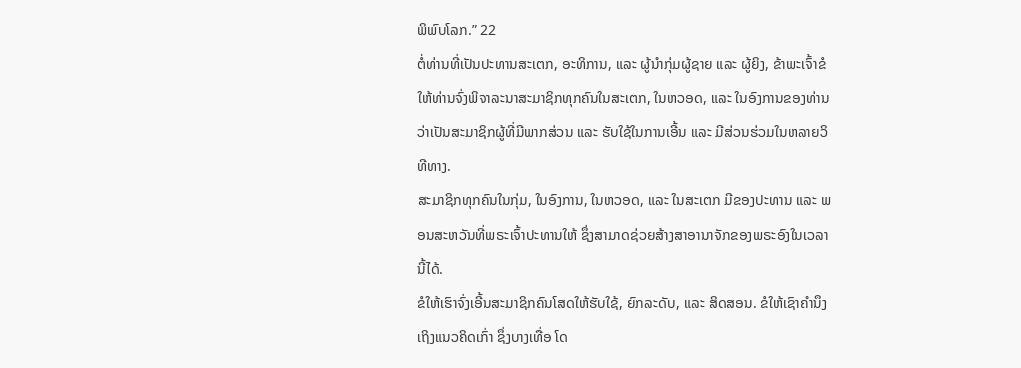ພິພົບໂລກ.” 22
ຕໍ່ທ່ານທີ່ເປັນປະທານສະເຕກ, ອະທິການ, ແລະ ຜູ້ນຳກຸ່ມຜູ້ຊາຍ ແລະ ຜູ້ຍິງ, ຂ້າພະເຈົ້າຂໍໃຫ້ທ່ານຈົ່ງພິຈາລະນາສະມາຊິກທຸກຄົນໃນສະເຕກ, ໃນຫວອດ, ແລະ ໃນອົງການຂອງທ່ານ ວ່າເປັນສະມາຊິກຜູ້ທີ່ມີພາກສ່ວນ ແລະ ຮັບໃຊ້ໃນການເອີ້ນ ແລະ ມີສ່ວນຮ່ວມໃນຫລາຍວິທີທາງ.
ສະມາຊິກທຸກຄົນໃນກຸ່ມ, ໃນອົງການ, ໃນຫວອດ, ແລະ ໃນສະເຕກ ມີຂອງປະທານ ແລະ ພອນສະຫວັນທີ່ພຣະເຈົ້າປະທານໃຫ້ ຊຶ່ງສາມາດຊ່ວຍສ້າງສາອານາຈັກຂອງພຣະອົງໃນເວລານີ້ໄດ້.
ຂໍໃຫ້ເຮົາຈົ່ງເອີ້ນສະມາຊິກຄົນໂສດໃຫ້ຮັບໃຊ້, ຍົກລະດັບ, ແລະ ສິດສອນ. ຂໍໃຫ້ເຊົາຄຳນຶງເຖິງແນວຄິດເກົ່າ ຊຶ່ງບາງເທື່ອ ໂດ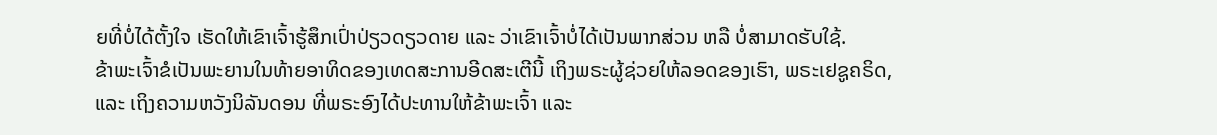ຍທີ່ບໍ່ໄດ້ຕັ້ງໃຈ ເຮັດໃຫ້ເຂົາເຈົ້າຮູ້ສຶກເປົ່າປ່ຽວດຽວດາຍ ແລະ ວ່າເຂົາເຈົ້າບໍ່ໄດ້ເປັນພາກສ່ວນ ຫລື ບໍ່ສາມາດຮັບໃຊ້.
ຂ້າພະເຈົ້າຂໍເປັນພະຍານໃນທ້າຍອາທິດຂອງເທດສະການອີດສະເຕີນີ້ ເຖິງພຣະຜູ້ຊ່ວຍໃຫ້ລອດຂອງເຮົາ, ພຣະເຢຊູຄຣິດ, ແລະ ເຖິງຄວາມຫວັງນິລັນດອນ ທີ່ພຣະອົງໄດ້ປະທານໃຫ້ຂ້າພະເຈົ້າ ແລະ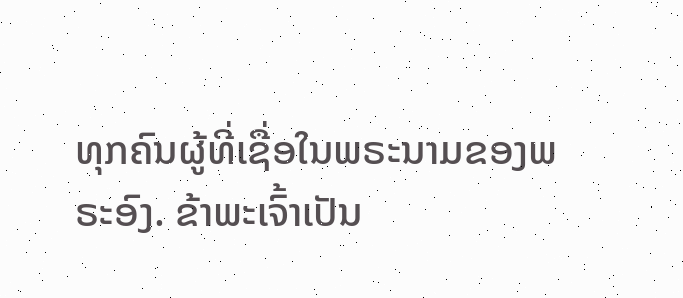ທຸກຄົນຜູ້ທີ່ເຊື່ອໃນພຣະນາມຂອງພຣະອົງ. ຂ້າພະເຈົ້າເປັນ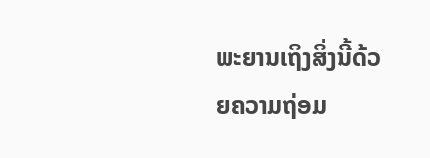ພະຍານເຖິງສິ່ງນີ້ດ້ວຍຄວາມຖ່ອມ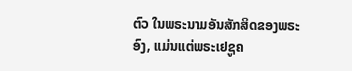ຕົວ ໃນພຣະນາມອັນສັກສິດຂອງພຣະອົງ, ແມ່ນແຕ່ພຣະເຢຊູຄ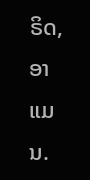ຣິດ, ອາແມນ.